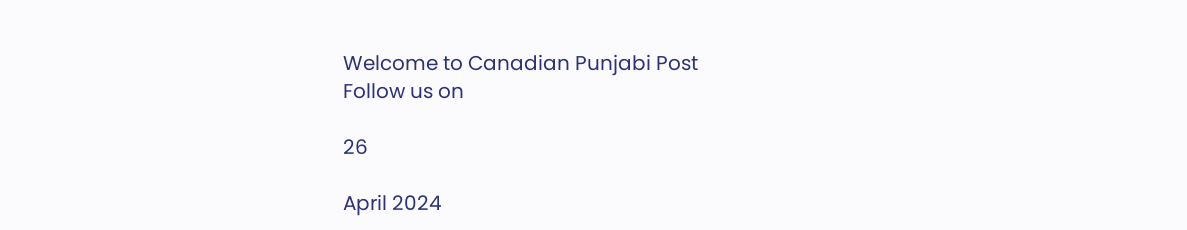Welcome to Canadian Punjabi Post
Follow us on

26

April 2024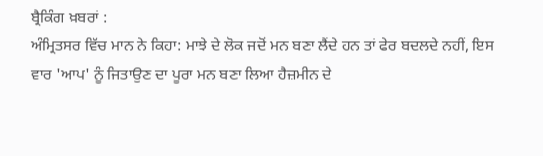ਬ੍ਰੈਕਿੰਗ ਖ਼ਬਰਾਂ :
ਅੰਮ੍ਰਿਤਸਰ ਵਿੱਚ ਮਾਨ ਨੇ ਕਿਹਾ: ਮਾਝੇ ਦੇ ਲੋਕ ਜਦੋਂ ਮਨ ਬਣਾ ਲੈਂਦੇ ਹਨ ਤਾਂ ਫੇਰ ਬਦਲਦੇ ਨਹੀਂ, ਇਸ ਵਾਰ 'ਆਪ' ਨੂੰ ਜਿਤਾਉਣ ਦਾ ਪੂਰਾ ਮਨ ਬਣਾ ਲਿਆ ਹੈਜ਼ਮੀਨ ਦੇ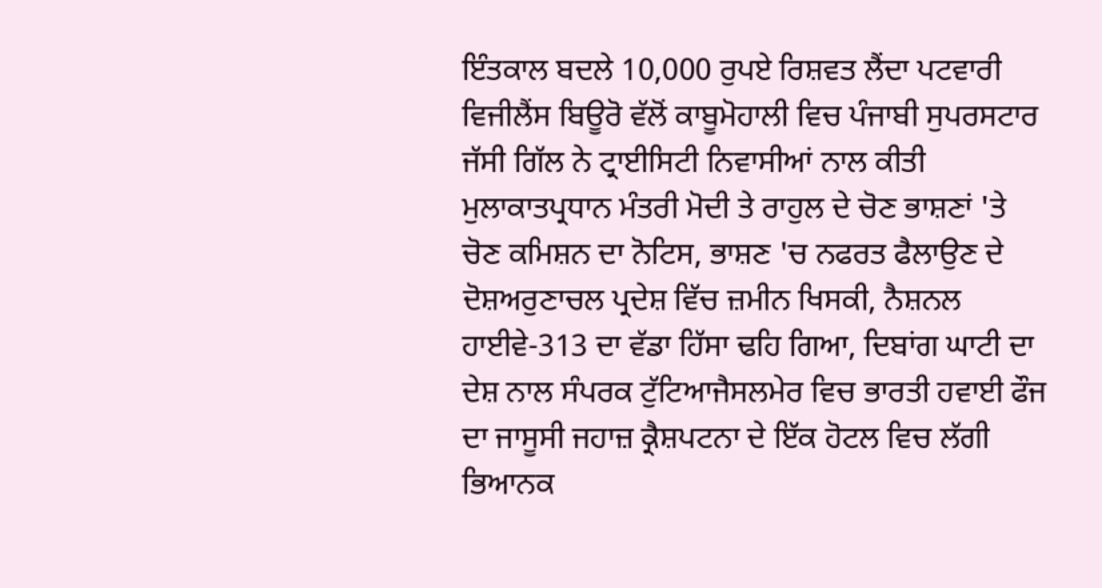ਇੰਤਕਾਲ ਬਦਲੇ 10,000 ਰੁਪਏ ਰਿਸ਼ਵਤ ਲੈਂਦਾ ਪਟਵਾਰੀ ਵਿਜੀਲੈਂਸ ਬਿਊਰੋ ਵੱਲੋਂ ਕਾਬੂਮੋਹਾਲੀ ਵਿਚ ਪੰਜਾਬੀ ਸੁਪਰਸਟਾਰ ਜੱਸੀ ਗਿੱਲ ਨੇ ਟ੍ਰਾਈਸਿਟੀ ਨਿਵਾਸੀਆਂ ਨਾਲ ਕੀਤੀ ਮੁਲਾਕਾਤਪ੍ਰਧਾਨ ਮੰਤਰੀ ਮੋਦੀ ਤੇ ਰਾਹੁਲ ਦੇ ਚੋਣ ਭਾਸ਼ਣਾਂ 'ਤੇ ਚੋਣ ਕਮਿਸ਼ਨ ਦਾ ਨੋਟਿਸ, ਭਾਸ਼ਣ 'ਚ ਨਫਰਤ ਫੈਲਾਉਣ ਦੇ ਦੋਸ਼ਅਰੁਣਾਚਲ ਪ੍ਰਦੇਸ਼ ਵਿੱਚ ਜ਼ਮੀਨ ਖਿਸਕੀ, ਨੈਸ਼ਨਲ ਹਾਈਵੇ-313 ਦਾ ਵੱਡਾ ਹਿੱਸਾ ਢਹਿ ਗਿਆ, ਦਿਬਾਂਗ ਘਾਟੀ ਦਾ ਦੇਸ਼ ਨਾਲ ਸੰਪਰਕ ਟੁੱਟਿਆਜੈਸਲਮੇਰ ਵਿਚ ਭਾਰਤੀ ਹਵਾਈ ਫੌਜ ਦਾ ਜਾਸੂਸੀ ਜਹਾਜ਼ ਕ੍ਰੈਸ਼ਪਟਨਾ ਦੇ ਇੱਕ ਹੋਟਲ ਵਿਚ ਲੱਗੀ ਭਿਆਨਕ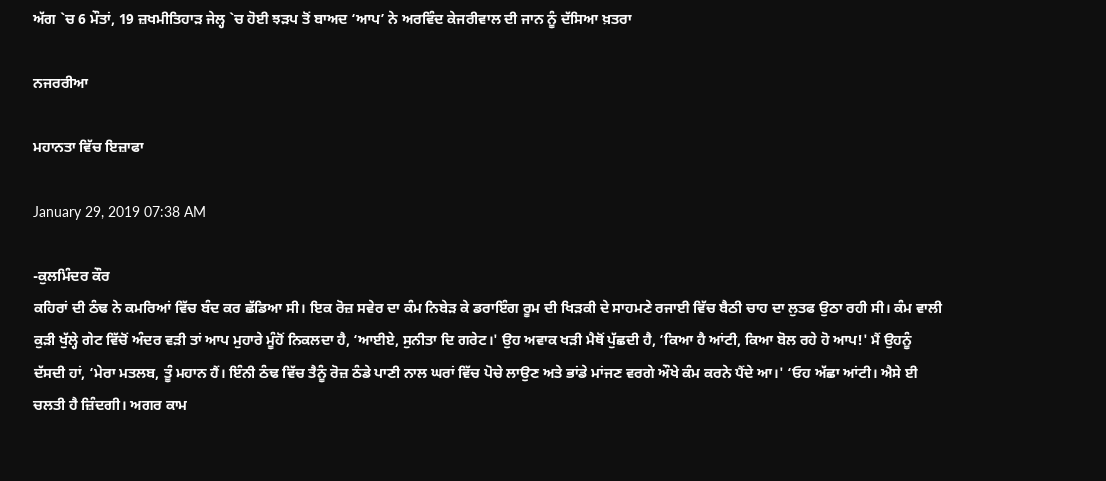ਅੱਗ `ਚ 6 ਮੌਤਾਂ, 19 ਜ਼ਖਮੀਤਿਹਾੜ ਜੇਲ੍ਹ `ਚ ਹੋਈ ਝੜਪ ਤੋਂ ਬਾਅਦ ‘ਆਪ’ ਨੇ ਅਰਵਿੰਦ ਕੇਜਰੀਵਾਲ ਦੀ ਜਾਨ ਨੂੰ ਦੱਸਿਆ ਖ਼ਤਰਾ

ਨਜਰਰੀਆ

ਮਹਾਨਤਾ ਵਿੱਚ ਇਜ਼ਾਫਾ

January 29, 2019 07:38 AM

-ਕੁਲਮਿੰਦਰ ਕੌਰ
ਕਹਿਰਾਂ ਦੀ ਠੰਢ ਨੇ ਕਮਰਿਆਂ ਵਿੱਚ ਬੰਦ ਕਰ ਛੱਡਿਆ ਸੀ। ਇਕ ਰੋਜ਼ ਸਵੇਰ ਦਾ ਕੰਮ ਨਿਬੇੜ ਕੇ ਡਰਾਇੰਗ ਰੂਮ ਦੀ ਖਿੜਕੀ ਦੇ ਸਾਹਮਣੇ ਰਜਾਈ ਵਿੱਚ ਬੈਠੀ ਚਾਹ ਦਾ ਲੁਤਫ ਉਠਾ ਰਹੀ ਸੀ। ਕੰਮ ਵਾਲੀ ਕੁੜੀ ਖੁੱਲ੍ਹੇ ਗੇਟ ਵਿੱਚੋਂ ਅੰਦਰ ਵੜੀ ਤਾਂ ਆਪ ਮੁਹਾਰੇ ਮੂੰਹੋਂ ਨਿਕਲਦਾ ਹੈ, ‘ਆਈਏ, ਸੁਨੀਤਾ ਦਿ ਗਰੇਟ।' ਉਹ ਅਵਾਕ ਖੜੀ ਮੈਥੋਂ ਪੁੱਛਦੀ ਹੈ, ‘ਕਿਆ ਹੈ ਆਂਟੀ, ਕਿਆ ਬੋਲ ਰਹੇ ਹੋ ਆਪ!' ਮੈਂ ਉਹਨੂੰ ਦੱਸਦੀ ਹਾਂ, ‘ਮੇਰਾ ਮਤਲਬ, ਤੂੰ ਮਹਾਨ ਹੈਂ। ਇੰਨੀ ਠੰਢ ਵਿੱਚ ਤੈਨੂੰ ਰੋਜ਼ ਠੰਡੇ ਪਾਣੀ ਨਾਲ ਘਰਾਂ ਵਿੱਚ ਪੋਚੇ ਲਾਉਣ ਅਤੇ ਭਾਂਡੇ ਮਾਂਜਣ ਵਰਗੇ ਔਖੇ ਕੰਮ ਕਰਨੇ ਪੈਂਦੇ ਆ।' ‘ਓਹ ਅੱਛਾ ਆਂਟੀ। ਐਸੇ ਈ ਚਲਤੀ ਹੈ ਜ਼ਿੰਦਗੀ। ਅਗਰ ਕਾਮ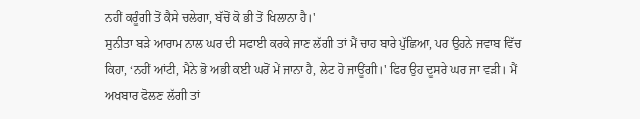ਨਹੀਂ ਕਰੂੰਗੀ ਤੋਂ ਕੈਸੇ ਚਲੇਗਾ, ਬੱਚੋਂ ਕੋ ਭੀ ਤੋਂ ਖਿਲਾਨਾ ਹੈ।'
ਸੁਨੀਤਾ ਬੜੇ ਆਰਾਮ ਨਾਲ ਘਰ ਦੀ ਸਫਾਈ ਕਰਕੇ ਜਾਣ ਲੱਗੀ ਤਾਂ ਮੈਂ ਚਾਹ ਬਾਰੇ ਪੁੱਛਿਆ, ਪਰ ਉਹਨੇ ਜਵਾਬ ਵਿੱਚ ਕਿਹਾ, ‘ਨਹੀਂ ਆਂਟੀ, ਮੈਨੇ ਭੋ ਅਭੀ ਕਈ ਘਰੋਂ ਮੇਂ ਜਾਨਾ ਹੈ, ਲੇਟ ਹੋ ਜਾਊਂਗੀ।' ਫਿਰ ਉਹ ਦੂਸਰੇ ਘਰ ਜਾ ਵੜੀ। ਮੈਂ ਅਖਬਾਰ ਫੋਲਣ ਲੱਗੀ ਤਾਂ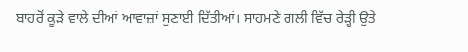ਬਾਹਰੋਂ ਕੂੜੇ ਵਾਲੇ ਦੀਆਂ ਆਵਾਜ਼ਾਂ ਸੁਣਾਈ ਦਿੱਤੀਆਂ। ਸਾਹਮਣੇ ਗਲੀ ਵਿੱਚ ਰੇੜ੍ਹੀ ਉਤੇ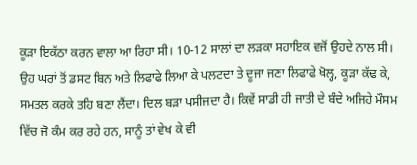ਕੂੜਾ ਇਕੱਠਾ ਕਰਨ ਵਾਲਾ ਆ ਰਿਹਾ ਸੀ। 10-12 ਸਾਲਾਂ ਦਾ ਲੜਕਾ ਸਹਾਇਕ ਵਜੋਂ ਉਹਦੇ ਨਾਲ ਸੀ। ਉਹ ਘਰਾਂ ਤੋਂ ਡਸਟ ਬਿਨ ਅਤੇ ਲਿਫਾਫੇ ਲਿਆ ਕੇ ਪਲਟਦਾ ਤੇ ਦੂਜਾ ਜਣਾ ਲਿਫਾਫੇ ਖੋਲ੍ਹ, ਕੂੜਾ ਕੱਢ ਕੇ, ਸਮਤਲ ਕਰਕੇ ਤਹਿ ਬਣਾ ਲੈਂਦਾ। ਦਿਲ ਬੜਾ ਪਸੀਜਦਾ ਹੈ। ਕਿਵੇਂ ਸਾਡੀ ਹੀ ਜਾਤੀ ਦੇ ਬੰਦੇ ਅਜਿਹੇ ਮੌਸਮ ਵਿੱਚ ਜੋ ਕੰਮ ਕਰ ਰਹੇ ਹਨ, ਸਾਨੂੰ ਤਾਂ ਵੇਖ ਕੇ ਵੀ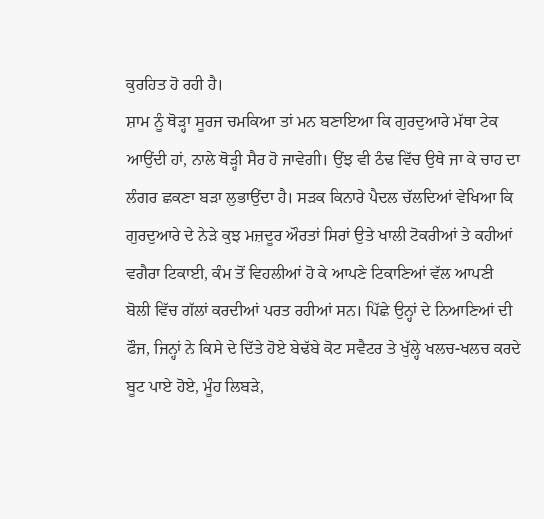ਕੁਰਹਿਤ ਹੋ ਰਹੀ ਹੈ।
ਸ਼ਾਮ ਨੂੰ ਥੋੜ੍ਹਾ ਸੂਰਜ ਚਮਕਿਆ ਤਾਂ ਮਨ ਬਣਾਇਆ ਕਿ ਗੁਰਦੁਆਰੇ ਮੱਥਾ ਟੇਕ ਆਉਂਦੀ ਹਾਂ, ਨਾਲੇ ਥੋੜ੍ਹੀ ਸੈਰ ਹੋ ਜਾਵੇਗੀ। ਉਂਝ ਵੀ ਠੰਢ ਵਿੱਚ ਉਥੇ ਜਾ ਕੇ ਚਾਹ ਦਾ ਲੰਗਰ ਛਕਣਾ ਬੜਾ ਲੁਭਾਉਂਦਾ ਹੈ। ਸੜਕ ਕਿਨਾਰੇ ਪੈਦਲ ਚੱਲਦਿਆਂ ਵੇਖਿਆ ਕਿ ਗੁਰਦੁਆਰੇ ਦੇ ਨੇੜੇ ਕੁਝ ਮਜ਼ਦੂਰ ਔਰਤਾਂ ਸਿਰਾਂ ਉਤੇ ਖਾਲੀ ਟੋਕਰੀਆਂ ਤੇ ਕਹੀਆਂ ਵਗੈਰਾ ਟਿਕਾਈ, ਕੰਮ ਤੋਂ ਵਿਹਲੀਆਂ ਹੋ ਕੇ ਆਪਣੇ ਟਿਕਾਣਿਆਂ ਵੱਲ ਆਪਣੀ ਬੋਲੀ ਵਿੱਚ ਗੱਲਾਂ ਕਰਦੀਆਂ ਪਰਤ ਰਹੀਆਂ ਸਨ। ਪਿੱਛੇ ਉਨ੍ਹਾਂ ਦੇ ਨਿਆਣਿਆਂ ਦੀ ਫੌਜ, ਜਿਨ੍ਹਾਂ ਨੇ ਕਿਸੇ ਦੇ ਦਿੱਤੇ ਹੋਏ ਬੇਢੱਬੇ ਕੋਟ ਸਵੈਟਰ ਤੇ ਖੁੱਲ੍ਹੇ ਖਲਚ-ਖਲਚ ਕਰਦੇ ਬੂਟ ਪਾਏ ਹੋਏ, ਮੂੰਹ ਲਿਬੜੇ,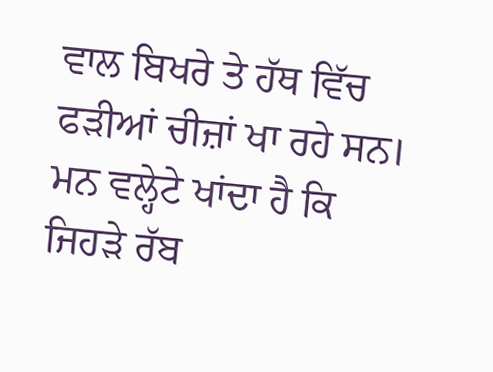ਵਾਲ ਬਿਖਰੇ ਤੇ ਹੱਥ ਵਿੱਚ ਫੜੀਆਂ ਚੀਜ਼ਾਂ ਖਾ ਰਹੇ ਸਨ। ਮਨ ਵਲ੍ਹੇਟੇ ਖਾਂਦਾ ਹੈ ਕਿ ਜਿਹੜੇ ਰੱਬ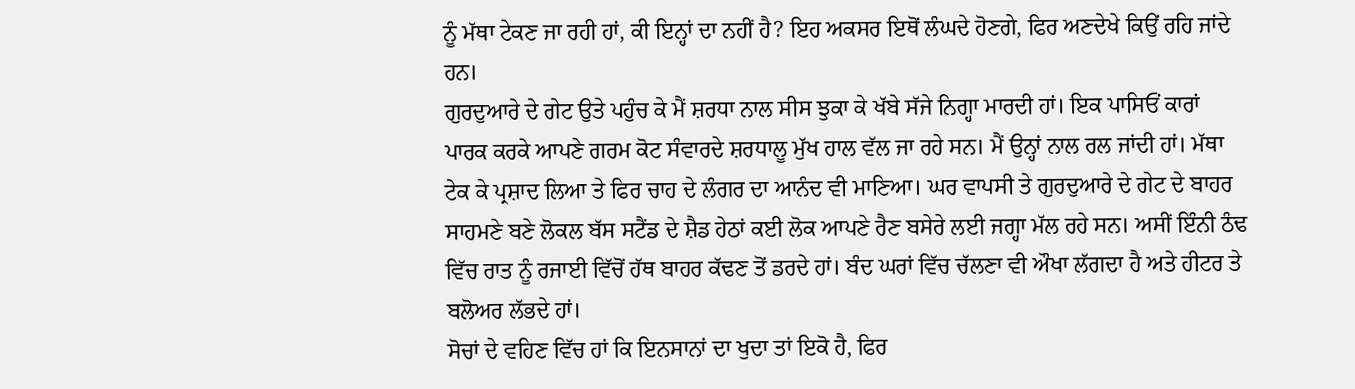ਨੂੰ ਮੱਥਾ ਟੇਕਣ ਜਾ ਰਹੀ ਹਾਂ, ਕੀ ਇਨ੍ਹਾਂ ਦਾ ਨਹੀਂ ਹੈ? ਇਹ ਅਕਸਰ ਇਥੋਂ ਲੰਘਦੇ ਹੋਣਗੇ, ਫਿਰ ਅਣਦੇਖੇ ਕਿਉਂ ਰਹਿ ਜਾਂਦੇ ਹਨ।
ਗੁਰਦੁਆਰੇ ਦੇ ਗੇਟ ਉਤੇ ਪਹੁੰਚ ਕੇ ਮੈਂ ਸ਼ਰਧਾ ਨਾਲ ਸੀਸ ਝੁਕਾ ਕੇ ਖੱਬੇ ਸੱਜੇ ਨਿਗ੍ਹਾ ਮਾਰਦੀ ਹਾਂ। ਇਕ ਪਾਸਿਓਂ ਕਾਰਾਂ ਪਾਰਕ ਕਰਕੇ ਆਪਣੇ ਗਰਮ ਕੋਟ ਸੰਵਾਰਦੇ ਸ਼ਰਧਾਲੂ ਮੁੱਖ ਹਾਲ ਵੱਲ ਜਾ ਰਹੇ ਸਨ। ਮੈਂ ਉਨ੍ਹਾਂ ਨਾਲ ਰਲ ਜਾਂਦੀ ਹਾਂ। ਮੱਥਾ ਟੇਕ ਕੇ ਪ੍ਰਸ਼ਾਦ ਲਿਆ ਤੇ ਫਿਰ ਚਾਹ ਦੇ ਲੰਗਰ ਦਾ ਆਨੰਦ ਵੀ ਮਾਣਿਆ। ਘਰ ਵਾਪਸੀ ਤੇ ਗੁਰਦੁਆਰੇ ਦੇ ਗੇਟ ਦੇ ਬਾਹਰ ਸਾਹਮਣੇ ਬਣੇ ਲੋਕਲ ਬੱਸ ਸਟੈਂਡ ਦੇ ਸ਼ੈਡ ਹੇਠਾਂ ਕਈ ਲੋਕ ਆਪਣੇ ਰੈਣ ਬਸੇਰੇ ਲਈ ਜਗ੍ਹਾ ਮੱਲ ਰਹੇ ਸਨ। ਅਸੀਂ ਇੰਨੀ ਠੰਢ ਵਿੱਚ ਰਾਤ ਨੂੰ ਰਜਾਈ ਵਿੱਚੋਂ ਹੱਥ ਬਾਹਰ ਕੱਢਣ ਤੋਂ ਡਰਦੇ ਹਾਂ। ਬੰਦ ਘਰਾਂ ਵਿੱਚ ਚੱਲਣਾ ਵੀ ਔਖਾ ਲੱਗਦਾ ਹੈ ਅਤੇ ਹੀਟਰ ਤੇ ਬਲੋਅਰ ਲੱਭਦੇ ਹਾਂ।
ਸੋਚਾਂ ਦੇ ਵਹਿਣ ਵਿੱਚ ਹਾਂ ਕਿ ਇਨਸਾਨਾਂ ਦਾ ਖੁਦਾ ਤਾਂ ਇਕੋ ਹੈ, ਫਿਰ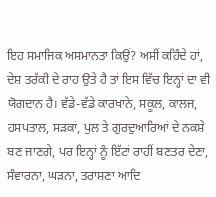ਇਹ ਸਮਾਜਿਕ ਅਸਮਾਨਤਾ ਕਿਉਂ? ਅਸੀਂ ਕਹਿੰਦੇ ਹਾਂ, ਦੇਸ਼ ਤਰੱਕੀ ਦੇ ਰਾਹ ਉਤੇ ਹੈ ਤਾਂ ਇਸ ਵਿੱਚ ਇਨ੍ਹਾਂ ਦਾ ਵੀ ਯੋਗਦਾਨ ਹੈ। ਵੱਡੇ-ਵੱਡੇ ਕਾਰਖਾਨੇ, ਸਕੂਲ, ਕਾਲਜ, ਹਸਪਤਾਲ, ਸੜਕਾਂ, ਪੁਲ ਤੇ ਗੁਰਦੁਆਰਿਆਂ ਦੇ ਨਕਸ਼ੇ ਬਣ ਜਾਣਗੇ, ਪਰ ਇਨ੍ਹਾਂ ਨੂੰ ਇੱਟਾਂ ਰਾਹੀਂ ਬਣਤਰ ਦੇਣਾ, ਸੰਵਾਰਨਾ, ਘੜਨਾ, ਤਰਾਸ਼ਣਾ ਆਦਿ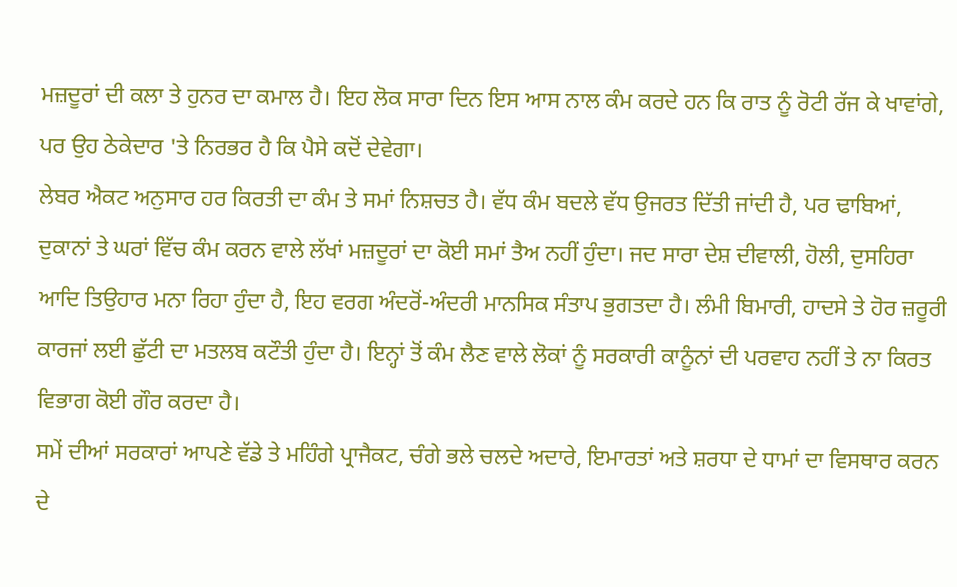ਮਜ਼ਦੂਰਾਂ ਦੀ ਕਲਾ ਤੇ ਹੁਨਰ ਦਾ ਕਮਾਲ ਹੈ। ਇਹ ਲੋਕ ਸਾਰਾ ਦਿਨ ਇਸ ਆਸ ਨਾਲ ਕੰਮ ਕਰਦੇ ਹਨ ਕਿ ਰਾਤ ਨੂੰ ਰੋਟੀ ਰੱਜ ਕੇ ਖਾਵਾਂਗੇ, ਪਰ ਉਹ ਠੇਕੇਦਾਰ 'ਤੇ ਨਿਰਭਰ ਹੈ ਕਿ ਪੈਸੇ ਕਦੋਂ ਦੇਵੇਗਾ।
ਲੇਬਰ ਐਕਟ ਅਨੁਸਾਰ ਹਰ ਕਿਰਤੀ ਦਾ ਕੰਮ ਤੇ ਸਮਾਂ ਨਿਸ਼ਚਤ ਹੈ। ਵੱਧ ਕੰਮ ਬਦਲੇ ਵੱਧ ਉਜਰਤ ਦਿੱਤੀ ਜਾਂਦੀ ਹੈ, ਪਰ ਢਾਬਿਆਂ, ਦੁਕਾਨਾਂ ਤੇ ਘਰਾਂ ਵਿੱਚ ਕੰਮ ਕਰਨ ਵਾਲੇ ਲੱਖਾਂ ਮਜ਼ਦੂਰਾਂ ਦਾ ਕੋਈ ਸਮਾਂ ਤੈਅ ਨਹੀਂ ਹੁੰਦਾ। ਜਦ ਸਾਰਾ ਦੇਸ਼ ਦੀਵਾਲੀ, ਹੋਲੀ, ਦੁਸਹਿਰਾ ਆਦਿ ਤਿਉਹਾਰ ਮਨਾ ਰਿਹਾ ਹੁੰਦਾ ਹੈ, ਇਹ ਵਰਗ ਅੰਦਰੋਂ-ਅੰਦਰੀ ਮਾਨਸਿਕ ਸੰਤਾਪ ਭੁਗਤਦਾ ਹੈ। ਲੰਮੀ ਬਿਮਾਰੀ, ਹਾਦਸੇ ਤੇ ਹੋਰ ਜ਼ਰੂਰੀ ਕਾਰਜਾਂ ਲਈ ਛੁੱਟੀ ਦਾ ਮਤਲਬ ਕਟੌਤੀ ਹੁੰਦਾ ਹੈ। ਇਨ੍ਹਾਂ ਤੋਂ ਕੰਮ ਲੈਣ ਵਾਲੇ ਲੋਕਾਂ ਨੂੰ ਸਰਕਾਰੀ ਕਾਨੂੰਨਾਂ ਦੀ ਪਰਵਾਹ ਨਹੀਂ ਤੇ ਨਾ ਕਿਰਤ ਵਿਭਾਗ ਕੋਈ ਗੌਰ ਕਰਦਾ ਹੈ।
ਸਮੇਂ ਦੀਆਂ ਸਰਕਾਰਾਂ ਆਪਣੇ ਵੱਡੇ ਤੇ ਮਹਿੰਗੇ ਪ੍ਰਾਜੈਕਟ, ਚੰਗੇ ਭਲੇ ਚਲਦੇ ਅਦਾਰੇ, ਇਮਾਰਤਾਂ ਅਤੇ ਸ਼ਰਧਾ ਦੇ ਧਾਮਾਂ ਦਾ ਵਿਸਥਾਰ ਕਰਨ ਦੇ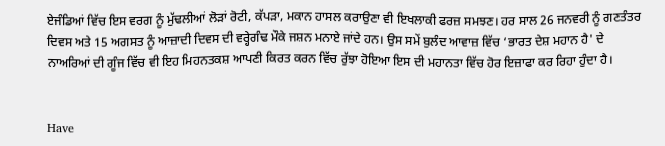ਏਜੰਡਿਆਂ ਵਿੱਚ ਇਸ ਵਰਗ ਨੂੰ ਮੁੱਢਲੀਆਂ ਲੋੜਾਂ ਰੋਟੀ, ਕੱਪੜਾ, ਮਕਾਨ ਹਾਸਲ ਕਰਾਉਣਾ ਵੀ ਇਖਲਾਕੀ ਫਰਜ਼ ਸਮਝਣ। ਹਰ ਸਾਲ 26 ਜਨਵਰੀ ਨੂੰ ਗਣਤੰਤਰ ਦਿਵਸ ਅਤੇ 15 ਅਗਸਤ ਨੂੰ ਆਜ਼ਾਦੀ ਦਿਵਸ ਦੀ ਵਰ੍ਹੇਗੰਢ ਮੌਕੇ ਜਸ਼ਨ ਮਨਾਏ ਜਾਂਦੇ ਹਨ। ਉਸ ਸਮੇਂ ਬੁਲੰਦ ਆਵਾਜ਼ ਵਿੱਚ ‘ਭਾਰਤ ਦੇਸ਼ ਮਹਾਨ ਹੈ' ਦੇ ਨਾਅਰਿਆਂ ਦੀ ਗੂੰਜ ਵਿੱਚ ਵੀ ਇਹ ਮਿਹਨਤਕਸ਼ ਆਪਣੀ ਕਿਰਤ ਕਰਨ ਵਿੱਚ ਰੁੱਝਾ ਹੋਇਆ ਇਸ ਦੀ ਮਹਾਨਤਾ ਵਿੱਚ ਹੋਰ ਇਜ਼ਾਫਾ ਕਰ ਰਿਹਾ ਹੁੰਦਾ ਹੈ।


Have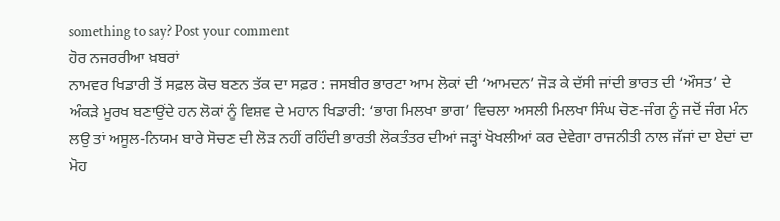something to say? Post your comment
ਹੋਰ ਨਜਰਰੀਆ ਖ਼ਬਰਾਂ
ਨਾਮਵਰ ਖਿਡਾਰੀ ਤੋਂ ਸਫ਼ਲ ਕੋਚ ਬਣਨ ਤੱਕ ਦਾ ਸਫ਼ਰ : ਜਸਬੀਰ ਭਾਰਟਾ ਆਮ ਲੋਕਾਂ ਦੀ ‘ਆਮਦਨ’ ਜੋੜ ਕੇ ਦੱਸੀ ਜਾਂਦੀ ਭਾਰਤ ਦੀ ‘ਔਸਤ’ ਦੇ ਅੰਕੜੇ ਮੂਰਖ ਬਣਾਉਂਦੇ ਹਨ ਲੋਕਾਂ ਨੂੰ ਵਿਸ਼ਵ ਦੇ ਮਹਾਨ ਖਿਡਾਰੀ: ‘ਭਾਗ ਮਿਲਖਾ ਭਾਗ’ ਵਿਚਲਾ ਅਸਲੀ ਮਿਲਖਾ ਸਿੰਘ ਚੋਣ-ਜੰਗ ਨੂੰ ਜਦੋਂ ਜੰਗ ਮੰਨ ਲਉ ਤਾਂ ਅਸੂਲ-ਨਿਯਮ ਬਾਰੇ ਸੋਚਣ ਦੀ ਲੋੜ ਨਹੀਂ ਰਹਿੰਦੀ ਭਾਰਤੀ ਲੋਕਤੰਤਰ ਦੀਆਂ ਜੜ੍ਹਾਂ ਖੋਖਲੀਆਂ ਕਰ ਦੇਵੇਗਾ ਰਾਜਨੀਤੀ ਨਾਲ ਜੱਜਾਂ ਦਾ ਏਦਾਂ ਦਾ ਮੋਹ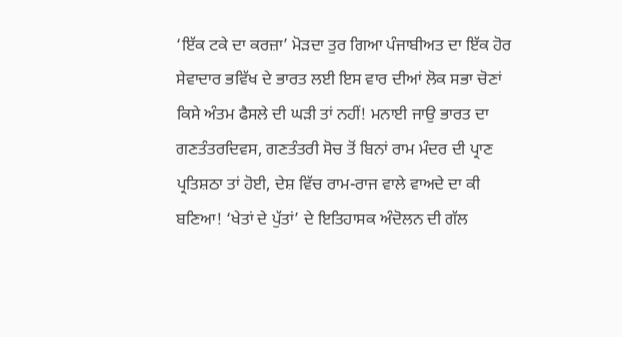‘ਇੱਕ ਟਕੇ ਦਾ ਕਰਜ਼ਾ’ ਮੋੜਦਾ ਤੁਰ ਗਿਆ ਪੰਜਾਬੀਅਤ ਦਾ ਇੱਕ ਹੋਰ ਸੇਵਾਦਾਰ ਭਵਿੱਖ ਦੇ ਭਾਰਤ ਲਈ ਇਸ ਵਾਰ ਦੀਆਂ ਲੋਕ ਸਭਾ ਚੋਣਾਂ ਕਿਸੇ ਅੰਤਮ ਫੈਸਲੇ ਦੀ ਘੜੀ ਤਾਂ ਨਹੀਂ! ਮਨਾਈ ਜਾਉ ਭਾਰਤ ਦਾ ਗਣਤੰਤਰਦਿਵਸ, ਗਣਤੰਤਰੀ ਸੋਚ ਤੋਂ ਬਿਨਾਂ ਰਾਮ ਮੰਦਰ ਦੀ ਪ੍ਰਾਣ ਪ੍ਰਤਿਸ਼ਠਾ ਤਾਂ ਹੋਈ, ਦੇਸ਼ ਵਿੱਚ ਰਾਮ-ਰਾਜ ਵਾਲੇ ਵਾਅਦੇ ਦਾ ਕੀ ਬਣਿਆ! ‘ਖੇਤਾਂ ਦੇ ਪੁੱਤਾਂ’ ਦੇ ਇਤਿਹਾਸਕ ਅੰਦੋਲਨ ਦੀ ਗੱਲ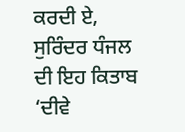ਕਰਦੀ ਏ, ਸੁਰਿੰਦਰ ਧੰਜਲ ਦੀ ਇਹ ਕਿਤਾਬ ‘ਦੀਵੇ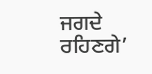ਜਗਦੇ ਰਹਿਣਗੇ’